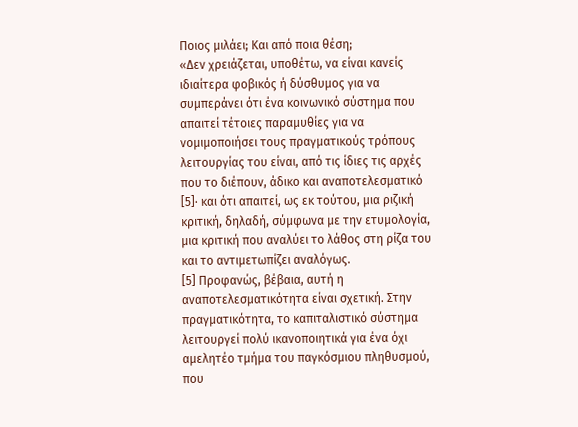Ποιος μιλάει; Και από ποια θέση;
«Δεν χρειάζεται, υποθέτω, να είναι κανείς ιδιαίτερα φοβικός ή δύσθυμος για να συμπεράνει ότι ένα κοινωνικό σύστημα που απαιτεί τέτοιες παραμυθίες για να νομιμοποιήσει τους πραγματικούς τρόπους λειτουργίας του είναι, από τις ίδιες τις αρχές που το διέπουν, άδικο και αναποτελεσματικό [5]· και ότι απαιτεί, ως εκ τούτου, μια ριζική κριτική, δηλαδή, σύμφωνα με την ετυμολογία, μια κριτική που αναλύει το λάθος στη ρίζα του και το αντιμετωπίζει αναλόγως.
[5] Προφανώς, βέβαια, αυτή η αναποτελεσματικότητα είναι σχετική. Στην πραγματικότητα, το καπιταλιστικό σύστημα λειτουργεί πολύ ικανοποιητικά για ένα όχι αμελητέο τμήμα του παγκόσμιου πληθυσμού, που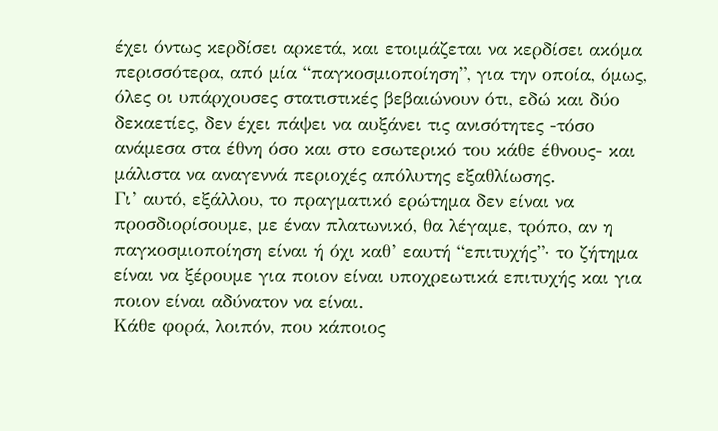έχει όντως κερδίσει αρκετά, και ετοιμάζεται να κερδίσει ακόμα περισσότερα, από μία “παγκοσμιοποίηση”, για την οποία, όμως, όλες οι υπάρχουσες στατιστικές βεβαιώνουν ότι, εδώ και δύο δεκαετίες, δεν έχει πάψει να αυξάνει τις ανισότητες -τόσο ανάμεσα στα έθνη όσο και στο εσωτερικό του κάθε έθνους- και μάλιστα να αναγεννά περιοχές απόλυτης εξαθλίωσης.
Γι’ αυτό, εξάλλου, το πραγματικό ερώτημα δεν είναι να προσδιορίσουμε, με έναν πλατωνικό, θα λέγαμε, τρόπο, αν η παγκοσμιοποίηση είναι ή όχι καθ’ εαυτή “επιτυχής”· το ζήτημα είναι να ξέρουμε για ποιον είναι υποχρεωτικά επιτυχής και για ποιον είναι αδύνατον να είναι.
Κάθε φορά, λοιπόν, που κάποιος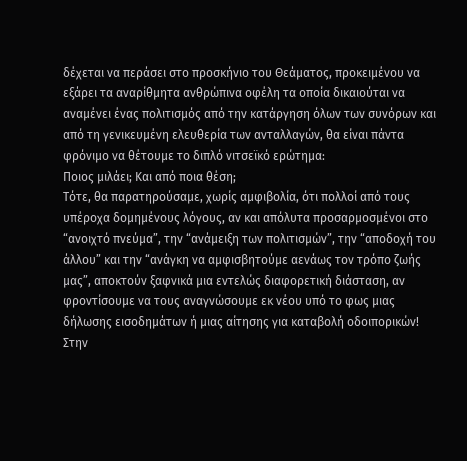δέχεται να περάσει στο προσκήνιο του Θεάματος, προκειμένου να εξάρει τα αναρίθμητα ανθρώπινα οφέλη τα οποία δικαιούται να αναμένει ένας πολιτισμός από την κατάργηση όλων των συνόρων και από τη γενικευμένη ελευθερία των ανταλλαγών, θα είναι πάντα φρόνιμο να θέτουμε το διπλό νιτσεϊκό ερώτημα:
Ποιος μιλάει; Και από ποια θέση;
Τότε, θα παρατηρούσαμε, χωρίς αμφιβολία, ότι πολλοί από τους υπέροχα δομημένους λόγους, αν και απόλυτα προσαρμοσμένοι στο “ανοιχτό πνεύμα”, την “ανάμειξη των πολιτισμών”, την “αποδοχή του άλλου” και την “ανάγκη να αμφισβητούμε αενάως τον τρόπο ζωής μας”, αποκτούν ξαφνικά μια εντελώς διαφορετική διάσταση, αν φροντίσουμε να τους αναγνώσουμε εκ νέου υπό το φως μιας δήλωσης εισοδημάτων ή μιας αίτησης για καταβολή οδοιπορικών!
Στην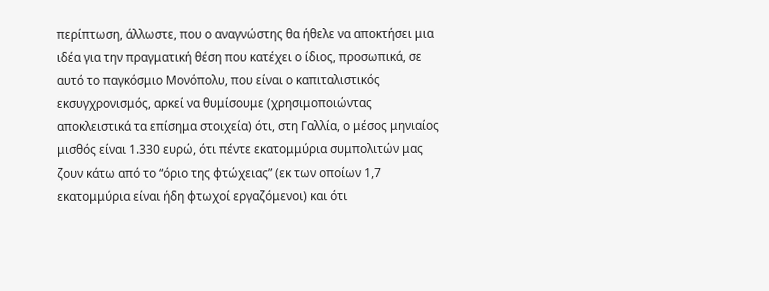περίπτωση, άλλωστε, που ο αναγνώστης θα ήθελε να αποκτήσει μια ιδέα για την πραγματική θέση που κατέχει ο ίδιος, προσωπικά, σε αυτό το παγκόσμιο Μονόπολυ, που είναι ο καπιταλιστικός εκσυγχρονισμός, αρκεί να θυμίσουμε (χρησιμοποιώντας αποκλειστικά τα επίσημα στοιχεία) ότι, στη Γαλλία, ο μέσος μηνιαίος μισθός είναι 1.330 ευρώ, ότι πέντε εκατομμύρια συμπολιτών μας ζουν κάτω από το “όριο της φτώχειας” (εκ των οποίων 1,7 εκατομμύρια είναι ήδη φτωχοί εργαζόμενοι) και ότι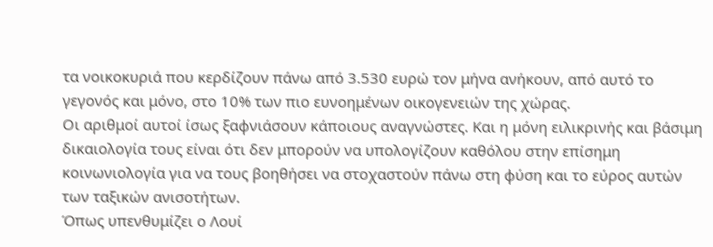τα νοικοκυριά που κερδίζουν πάνω από 3.530 ευρώ τον μήνα ανήκουν, από αυτό το γεγονός και μόνο, στο 10% των πιο ευνοημένων οικογενειών της χώρας.
Οι αριθμοί αυτοί ίσως ξαφνιάσουν κάποιους αναγνώστες. Και η μόνη ειλικρινής και βάσιμη δικαιολογία τους είναι ότι δεν μπορούν να υπολογίζουν καθόλου στην επίσημη κοινωνιολογία για να τους βοηθήσει να στοχαστούν πάνω στη φύση και το εύρος αυτών των ταξικών ανισοτήτων.
Όπως υπενθυμίζει ο Λουί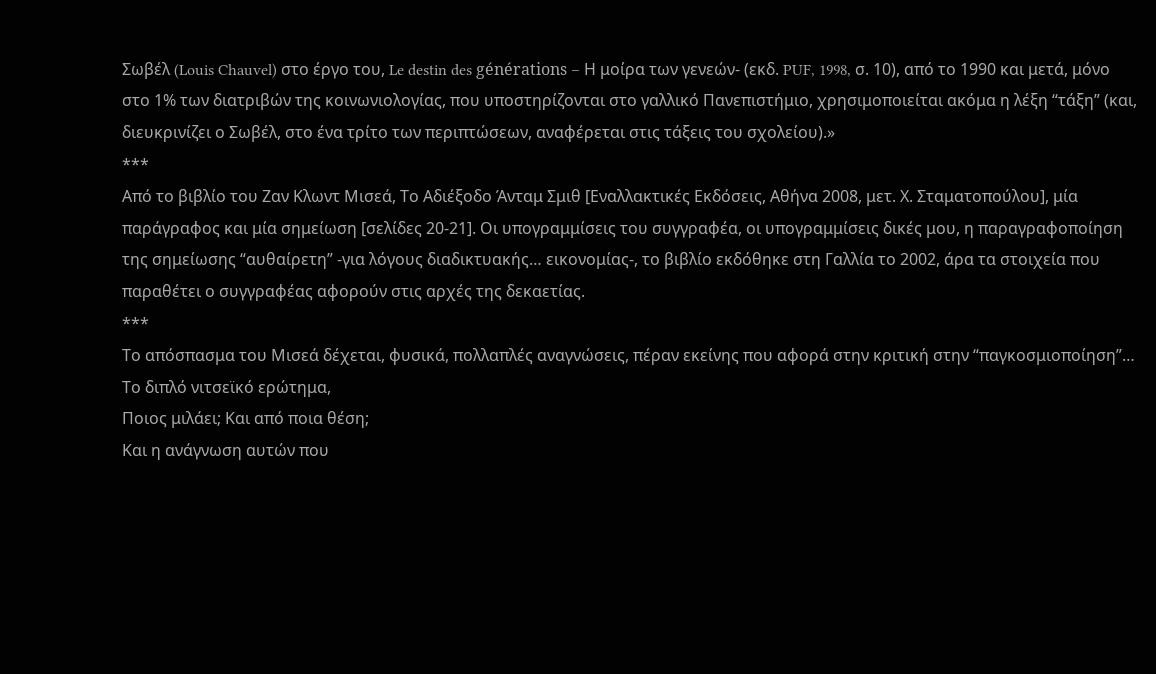Σωβέλ (Louis Chauvel) στο έργο του, Le destin des générations – Η μοίρα των γενεών- (εκδ. PUF, 1998, σ. 10), από το 1990 και μετά, μόνο στο 1% των διατριβών της κοινωνιολογίας, που υποστηρίζονται στο γαλλικό Πανεπιστήμιο, χρησιμοποιείται ακόμα η λέξη “τάξη” (και, διευκρινίζει ο Σωβέλ, στο ένα τρίτο των περιπτώσεων, αναφέρεται στις τάξεις του σχολείου).»
***
Από το βιβλίο του Ζαν Κλωντ Μισεά, Το Αδιέξοδο Άνταμ Σμιθ [Εναλλακτικές Εκδόσεις, Αθήνα 2008, μετ. Χ. Σταματοπούλου], μία παράγραφος και μία σημείωση [σελίδες 20-21]. Οι υπογραμμίσεις του συγγραφέα, οι υπογραμμίσεις δικές μου, η παραγραφοποίηση της σημείωσης “αυθαίρετη” -για λόγους διαδικτυακής… εικονομίας-, το βιβλίο εκδόθηκε στη Γαλλία το 2002, άρα τα στοιχεία που παραθέτει ο συγγραφέας αφορούν στις αρχές της δεκαετίας.
***
Το απόσπασμα του Μισεά δέχεται, φυσικά, πολλαπλές αναγνώσεις, πέραν εκείνης που αφορά στην κριτική στην “παγκοσμιοποίηση”…
Το διπλό νιτσεϊκό ερώτημα,
Ποιος μιλάει; Και από ποια θέση;
Και η ανάγνωση αυτών που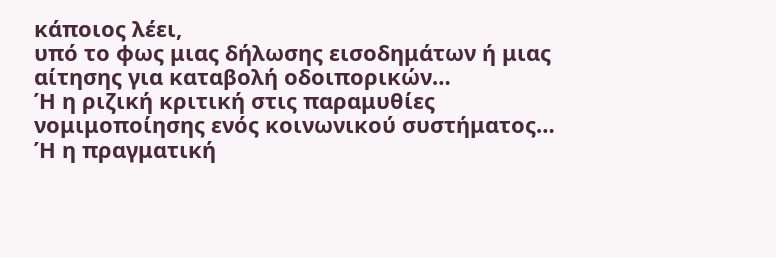κάποιος λέει,
υπό το φως μιας δήλωσης εισοδημάτων ή μιας αίτησης για καταβολή οδοιπορικών…
Ή η ριζική κριτική στις παραμυθίες νομιμοποίησης ενός κοινωνικού συστήματος…
Ή η πραγματική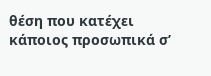θέση που κατέχει κάποιος προσωπικά σ’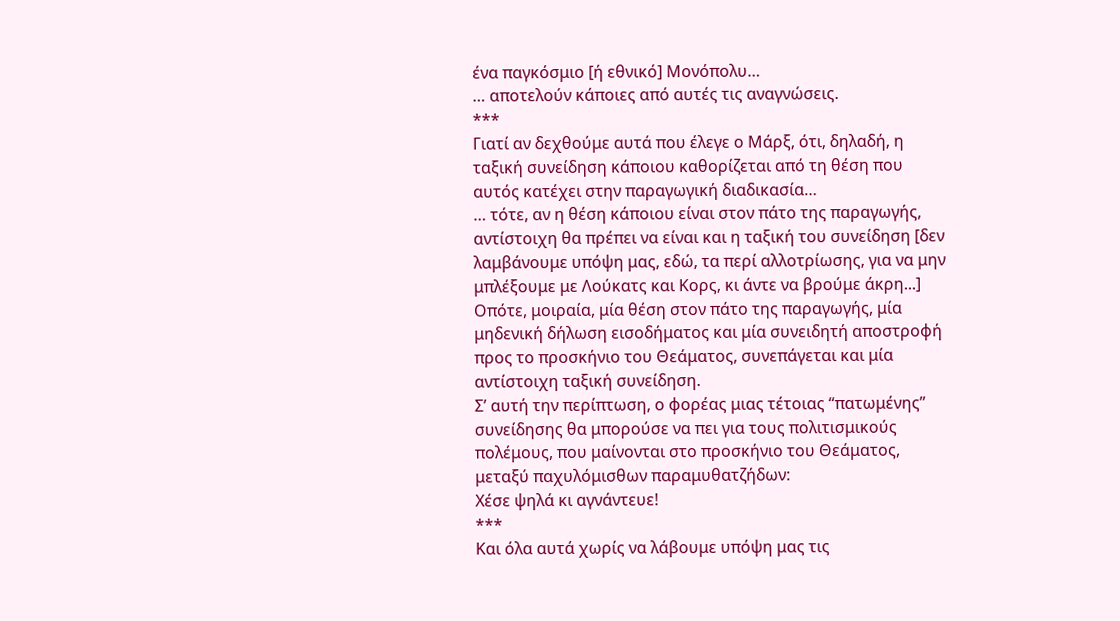ένα παγκόσμιο [ή εθνικό] Μονόπολυ…
… αποτελούν κάποιες από αυτές τις αναγνώσεις.
***
Γιατί αν δεχθούμε αυτά που έλεγε ο Μάρξ, ότι, δηλαδή, η ταξική συνείδηση κάποιου καθορίζεται από τη θέση που αυτός κατέχει στην παραγωγική διαδικασία…
… τότε, αν η θέση κάποιου είναι στον πάτο της παραγωγής, αντίστοιχη θα πρέπει να είναι και η ταξική του συνείδηση [δεν λαμβάνουμε υπόψη μας, εδώ, τα περί αλλοτρίωσης, για να μην μπλέξουμε με Λούκατς και Κορς, κι άντε να βρούμε άκρη...]
Οπότε, μοιραία, μία θέση στον πάτο της παραγωγής, μία μηδενική δήλωση εισοδήματος και μία συνειδητή αποστροφή προς το προσκήνιο του Θεάματος, συνεπάγεται και μία αντίστοιχη ταξική συνείδηση.
Σ’ αυτή την περίπτωση, ο φορέας μιας τέτοιας “πατωμένης” συνείδησης θα μπορούσε να πει για τους πολιτισμικούς πολέμους, που μαίνονται στο προσκήνιο του Θεάματος, μεταξύ παχυλόμισθων παραμυθατζήδων:
Χέσε ψηλά κι αγνάντευε!
***
Και όλα αυτά χωρίς να λάβουμε υπόψη μας τις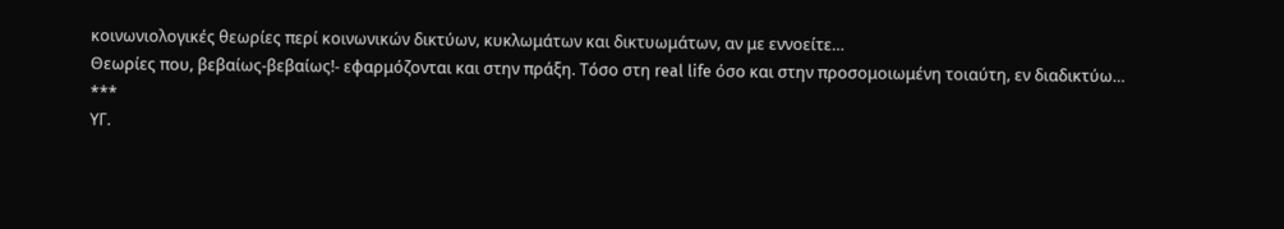κοινωνιολογικές θεωρίες περί κοινωνικών δικτύων, κυκλωμάτων και δικτυωμάτων, αν με εννοείτε…
Θεωρίες που, βεβαίως-βεβαίως!- εφαρμόζονται και στην πράξη. Τόσο στη real life όσο και στην προσομοιωμένη τοιαύτη, εν διαδικτύω…
***
ΥΓ.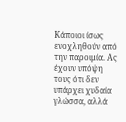Κάποιοι ίσως ενοχληθούν από την παροιμία. Ας έχουν υπόψη τους ότι δεν υπάρχει χυδαία γλώσσα, αλλά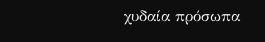χυδαία πρόσωπα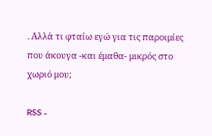. Αλλά τι φταίω εγώ για τις παροιμίες που άκουγα -και έμαθα- μικρός στο χωριό μου;

RSS -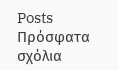Posts
Πρόσφατα σχόλια